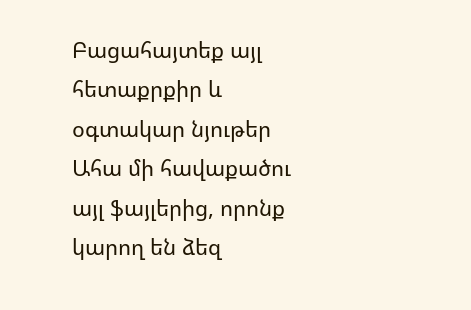Բացահայտեք այլ հետաքրքիր և օգտակար նյութեր
Ահա մի հավաքածու այլ ֆայլերից, որոնք կարող են ձեզ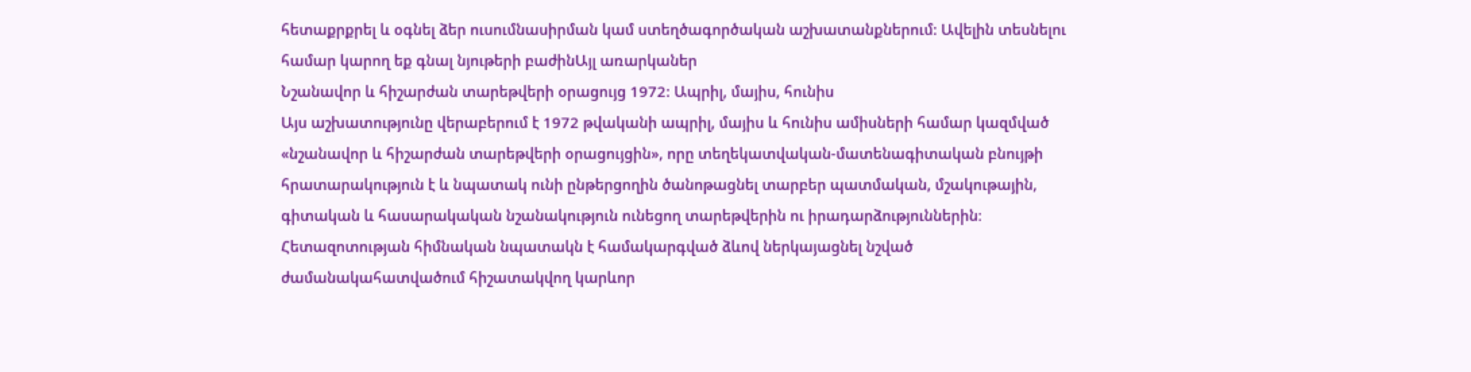հետաքրքրել և օգնել ձեր ուսումնասիրման կամ ստեղծագործական աշխատանքներում: Ավելին տեսնելու համար կարող եք գնալ նյութերի բաժինԱյլ առարկաներ
Նշանավոր և հիշարժան տարեթվերի օրացույց 1972: Ապրիլ, մայիս, հունիս
Այս աշխատությունը վերաբերում է 1972 թվականի ապրիլ, մայիս և հունիս ամիսների համար կազմված «նշանավոր և հիշարժան տարեթվերի օրացույցին», որը տեղեկատվական-մատենագիտական բնույթի հրատարակություն է և նպատակ ունի ընթերցողին ծանոթացնել տարբեր պատմական, մշակութային, գիտական և հասարակական նշանակություն ունեցող տարեթվերին ու իրադարձություններին։ Հետազոտության հիմնական նպատակն է համակարգված ձևով ներկայացնել նշված ժամանակահատվածում հիշատակվող կարևոր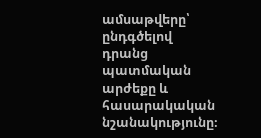ամսաթվերը՝ ընդգծելով դրանց պատմական արժեքը և հասարակական նշանակությունը։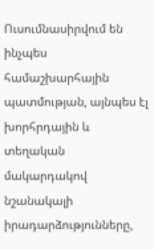Ուսումնասիրվում են ինչպես համաշխարհային պատմության, այնպես էլ խորհրդային և տեղական մակարդակով նշանակալի իրադարձությունները,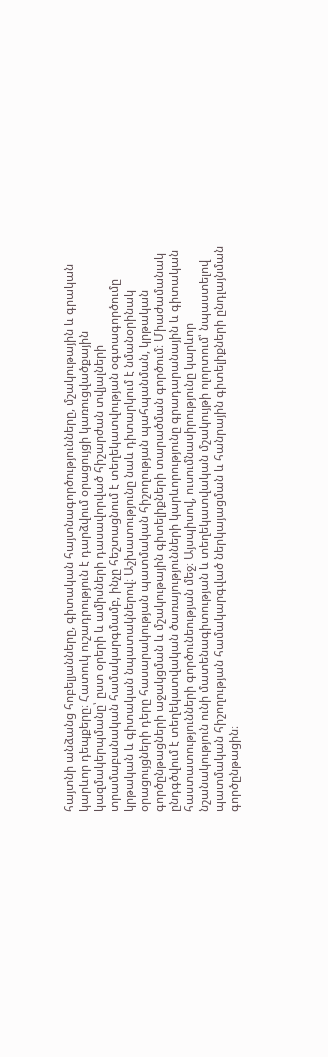հայտնի անձանց հոբելյանները, գիտական հայտնագործությունները, մշակութային և գրական կարևոր դեպքերը։ Հատուկ ուշադրություն է դարձվում օրացույցի կառուցվածքային կազմակերպմանը՝ ըստ օրերի և ամիսների դասավորված հիշարժան տվյալների տրամաբանական համակարգմամբ, ինչը հեշտացնում է տեղեկատվության օգտագործումը կրթական և գիտական նպատակներով։ Աշխատությունը նաև դիտարկում է նմանօրինակ օրացույցների դերը հասարակության պատմական հիշողության պահպանման, կրթական գործընթացների աջակցման և մշակութային գիտելիքների տարածման գործում։ Միաժամանակ ընդգծվում է տեղեկատվական ծառայությունների կարևորությունը գրադարանային և գիտական հաստատությունների գործունեության մեջ։ Այսպիսով, ուսումնասիրությունը կարևոր նշանակություն ունի մատենագիտության և տեղեկատվական մշակույթի ոլորտում՝ նպաստելով պատմական հիշողության համակարգված ներկայացման և հանրային գիտելիքների ընդլայնման գործընթացին։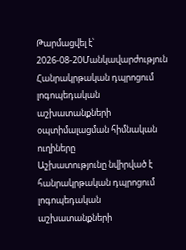Թարմացվել է՝ 2026-08-20Մանկավարժություն
Հանրակրթական դպրոցում լոգոպեդական աշխատանքների օպտիմալացման հիմնական ուղիները
Աշխատությունը նվիրված է հանրակրթական դպրոցում լոգոպեդական աշխատանքների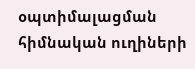օպտիմալացման հիմնական ուղիների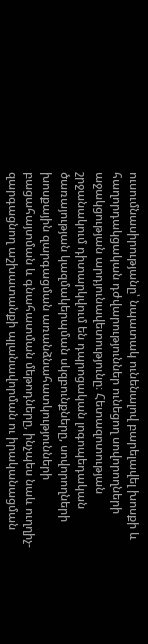ուսումնասիրությանը՝ նպատակ ունենալով բարելավել խոսքի և հաղորդակցական դժվարություններ ունեցող սովորողների աջակցության արդյունավետությունը։ Հետազոտության շրջանակում դիտարկվում են դպրոցական լոգոպեդական ծառայության կազմակերպման սկզբունքները, սովորողների խոսքային զարգացման առանձնահատկությունների բացահայտման և գնահատման մեթոդները, ինչպես նաև ուղղիչ-զարգացնող աշխատանքի պլանավորման ու իրականացման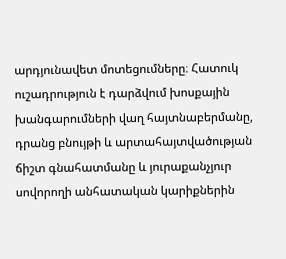արդյունավետ մոտեցումները։ Հատուկ ուշադրություն է դարձվում խոսքային խանգարումների վաղ հայտնաբերմանը, դրանց բնույթի և արտահայտվածության ճիշտ գնահատմանը և յուրաքանչյուր սովորողի անհատական կարիքներին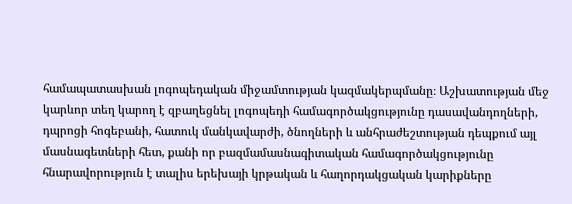համապատասխան լոգոպեդական միջամտության կազմակերպմանը։ Աշխատության մեջ կարևոր տեղ կարող է զբաղեցնել լոգոպեդի համագործակցությունը դասավանդողների, դպրոցի հոգեբանի, հատուկ մանկավարժի, ծնողների և անհրաժեշտության դեպքում այլ մասնագետների հետ, քանի որ բազմամասնագիտական համագործակցությունը հնարավորություն է տալիս երեխայի կրթական և հաղորդակցական կարիքները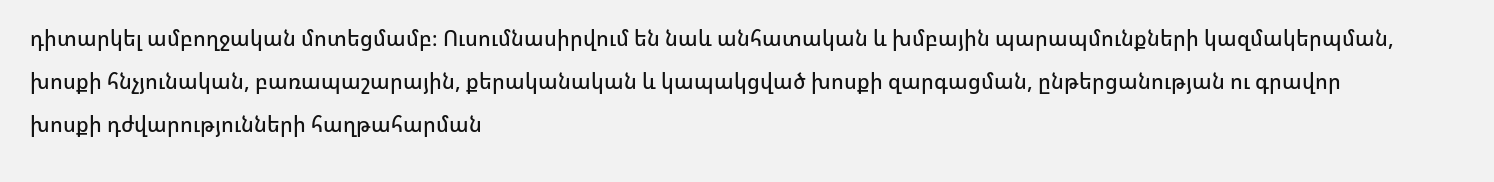դիտարկել ամբողջական մոտեցմամբ։ Ուսումնասիրվում են նաև անհատական և խմբային պարապմունքների կազմակերպման, խոսքի հնչյունական, բառապաշարային, քերականական և կապակցված խոսքի զարգացման, ընթերցանության ու գրավոր խոսքի դժվարությունների հաղթահարման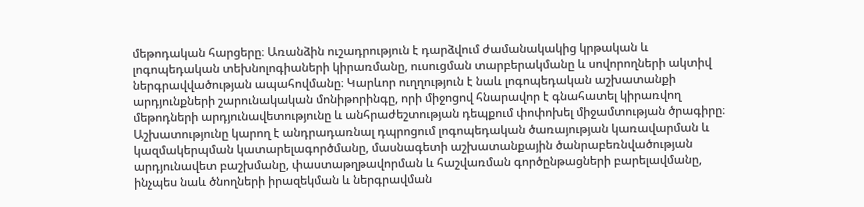մեթոդական հարցերը։ Առանձին ուշադրություն է դարձվում ժամանակակից կրթական և լոգոպեդական տեխնոլոգիաների կիրառմանը, ուսուցման տարբերակմանը և սովորողների ակտիվ ներգրավվածության ապահովմանը։ Կարևոր ուղղություն է նաև լոգոպեդական աշխատանքի արդյունքների շարունակական մոնիթորինգը, որի միջոցով հնարավոր է գնահատել կիրառվող մեթոդների արդյունավետությունը և անհրաժեշտության դեպքում փոփոխել միջամտության ծրագիրը։ Աշխատությունը կարող է անդրադառնալ դպրոցում լոգոպեդական ծառայության կառավարման և կազմակերպման կատարելագործմանը, մասնագետի աշխատանքային ծանրաբեռնվածության արդյունավետ բաշխմանը, փաստաթղթավորման և հաշվառման գործընթացների բարելավմանը, ինչպես նաև ծնողների իրազեկման և ներգրավման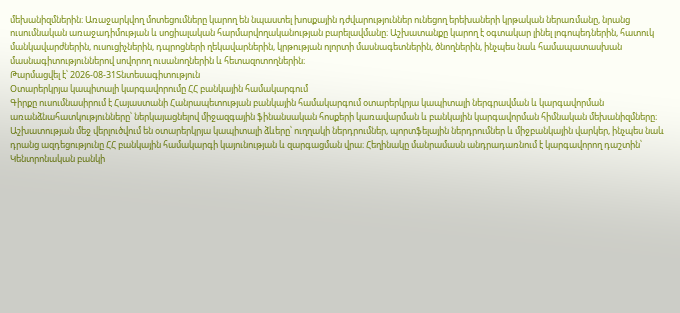մեխանիզմներին։ Առաջարկվող մոտեցումները կարող են նպաստել խոսքային դժվարություններ ունեցող երեխաների կրթական ներառմանը, նրանց ուսումնական առաջադիմության և սոցիալական հարմարվողականության բարելավմանը։ Աշխատանքը կարող է օգտակար լինել լոգոպեդներին, հատուկ մանկավարժներին, ուսուցիչներին, դպրոցների ղեկավարներին, կրթության ոլորտի մասնագետներին, ծնողներին, ինչպես նաև համապատասխան մասնագիտություններով սովորող ուսանողներին և հետազոտողներին։
Թարմացվել է՝ 2026-08-31Տնտեսագիտություն
Օտարերկրյա կապիտալի կարգավորումը ՀՀ բանկային համակարգում
Գիրքը ուսումնասիրում է Հայաստանի Հանրապետության բանկային համակարգում օտարերկրյա կապիտալի ներգրավման և կարգավորման առանձնահատկությունները՝ ներկայացնելով միջազգային ֆինանսական հոսքերի կառավարման և բանկային կարգավորման հիմնական մեխանիզմները։ Աշխատության մեջ վերլուծվում են օտարերկրյա կապիտալի ձևերը՝ ուղղակի ներդրումներ, պորտֆելային ներդրումներ և միջբանկային վարկեր, ինչպես նաև դրանց ազդեցությունը ՀՀ բանկային համակարգի կայունության և զարգացման վրա։ Հեղինակը մանրամասն անդրադառնում է կարգավորող դաշտին՝ Կենտրոնական բանկի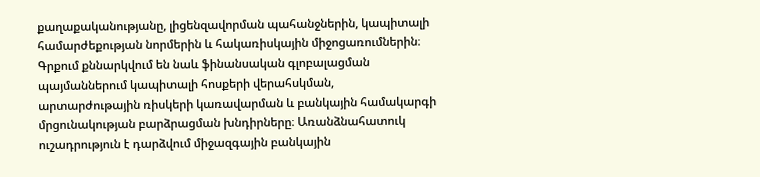քաղաքականությանը, լիցենզավորման պահանջներին, կապիտալի համարժեքության նորմերին և հակառիսկային միջոցառումներին։ Գրքում քննարկվում են նաև ֆինանսական գլոբալացման պայմաններում կապիտալի հոսքերի վերահսկման, արտարժութային ռիսկերի կառավարման և բանկային համակարգի մրցունակության բարձրացման խնդիրները։ Առանձնահատուկ ուշադրություն է դարձվում միջազգային բանկային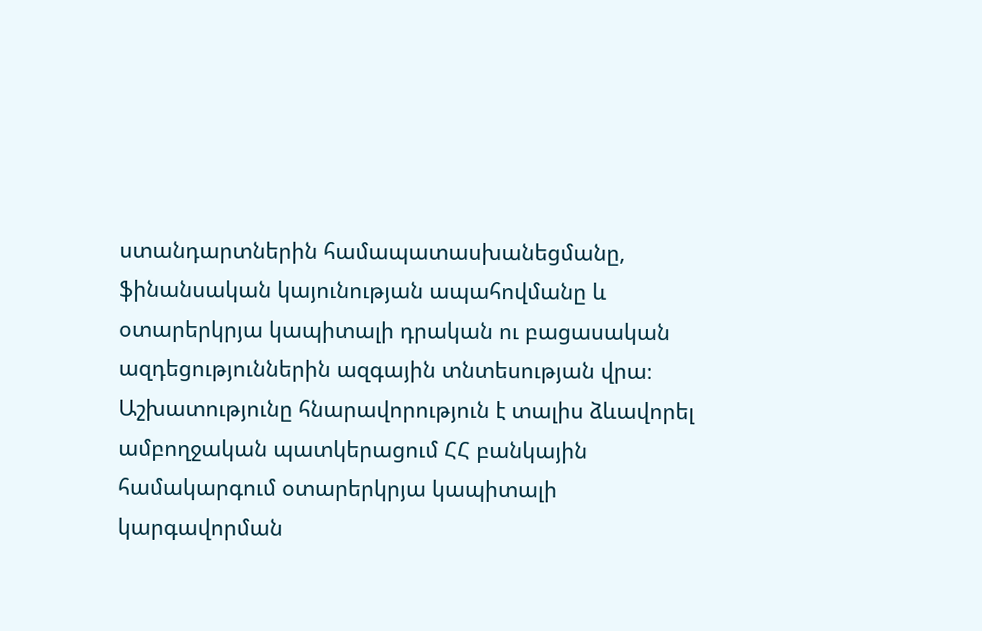ստանդարտներին համապատասխանեցմանը, ֆինանսական կայունության ապահովմանը և օտարերկրյա կապիտալի դրական ու բացասական ազդեցություններին ազգային տնտեսության վրա։ Աշխատությունը հնարավորություն է տալիս ձևավորել ամբողջական պատկերացում ՀՀ բանկային համակարգում օտարերկրյա կապիտալի կարգավորման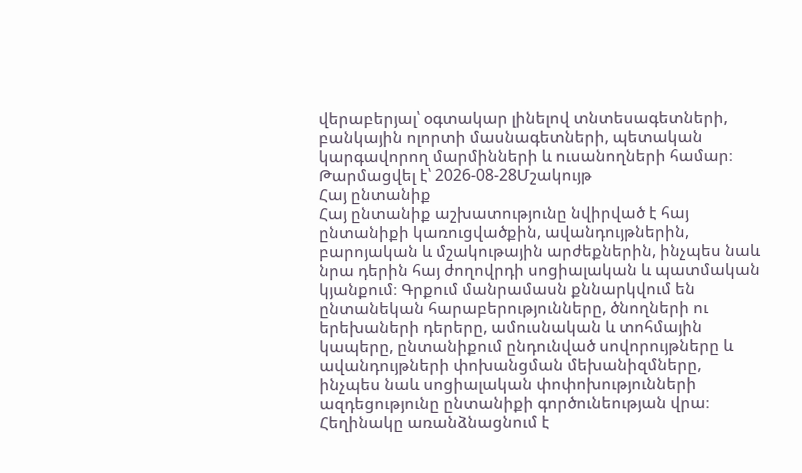վերաբերյալ՝ օգտակար լինելով տնտեսագետների, բանկային ոլորտի մասնագետների, պետական կարգավորող մարմինների և ուսանողների համար։
Թարմացվել է՝ 2026-08-28Մշակույթ
Հայ ընտանիք
Հայ ընտանիք աշխատությունը նվիրված է հայ ընտանիքի կառուցվածքին, ավանդույթներին, բարոյական և մշակութային արժեքներին, ինչպես նաև նրա դերին հայ ժողովրդի սոցիալական և պատմական կյանքում։ Գրքում մանրամասն քննարկվում են ընտանեկան հարաբերությունները, ծնողների ու երեխաների դերերը, ամուսնական և տոհմային կապերը, ընտանիքում ընդունված սովորույթները և ավանդույթների փոխանցման մեխանիզմները, ինչպես նաև սոցիալական փոփոխությունների ազդեցությունը ընտանիքի գործունեության վրա։ Հեղինակը առանձնացնում է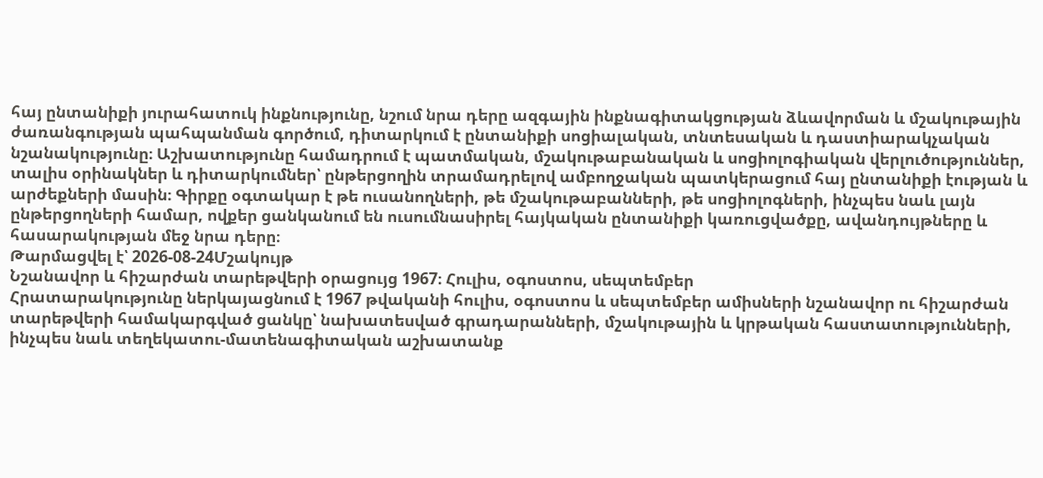հայ ընտանիքի յուրահատուկ ինքնությունը, նշում նրա դերը ազգային ինքնագիտակցության ձևավորման և մշակութային ժառանգության պահպանման գործում, դիտարկում է ընտանիքի սոցիալական, տնտեսական և դաստիարակչական նշանակությունը։ Աշխատությունը համադրում է պատմական, մշակութաբանական և սոցիոլոգիական վերլուծություններ, տալիս օրինակներ և դիտարկումներ՝ ընթերցողին տրամադրելով ամբողջական պատկերացում հայ ընտանիքի էության և արժեքների մասին։ Գիրքը օգտակար է թե ուսանողների, թե մշակութաբանների, թե սոցիոլոգների, ինչպես նաև լայն ընթերցողների համար, ովքեր ցանկանում են ուսումնասիրել հայկական ընտանիքի կառուցվածքը, ավանդույթները և հասարակության մեջ նրա դերը։
Թարմացվել է՝ 2026-08-24Մշակույթ
Նշանավոր և հիշարժան տարեթվերի օրացույց 1967։ Հուլիս, օգոստոս, սեպտեմբեր
Հրատարակությունը ներկայացնում է 1967 թվականի հուլիս, օգոստոս և սեպտեմբեր ամիսների նշանավոր ու հիշարժան տարեթվերի համակարգված ցանկը՝ նախատեսված գրադարանների, մշակութային և կրթական հաստատությունների, ինչպես նաև տեղեկատու-մատենագիտական աշխատանք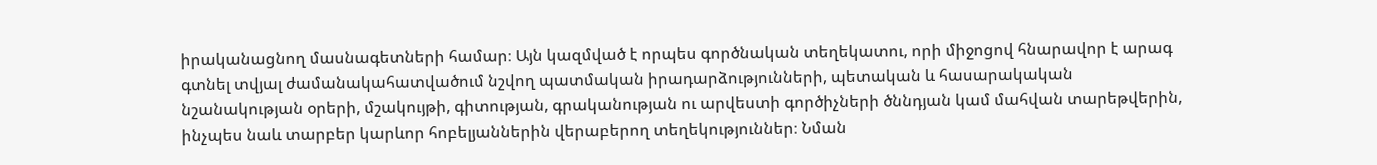իրականացնող մասնագետների համար։ Այն կազմված է որպես գործնական տեղեկատու, որի միջոցով հնարավոր է արագ գտնել տվյալ ժամանակահատվածում նշվող պատմական իրադարձությունների, պետական և հասարակական նշանակության օրերի, մշակույթի, գիտության, գրականության ու արվեստի գործիչների ծննդյան կամ մահվան տարեթվերին, ինչպես նաև տարբեր կարևոր հոբելյաններին վերաբերող տեղեկություններ։ Նման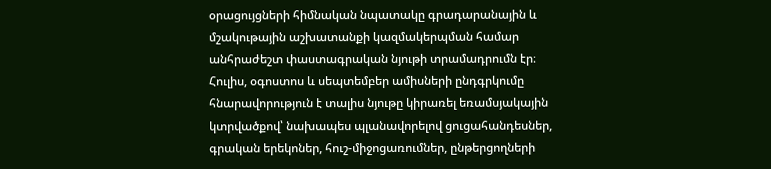օրացույցների հիմնական նպատակը գրադարանային և մշակութային աշխատանքի կազմակերպման համար անհրաժեշտ փաստագրական նյութի տրամադրումն էր։ Հուլիս, օգոստոս և սեպտեմբեր ամիսների ընդգրկումը հնարավորություն է տալիս նյութը կիրառել եռամսյակային կտրվածքով՝ նախապես պլանավորելով ցուցահանդեսներ, գրական երեկոներ, հուշ-միջոցառումներ, ընթերցողների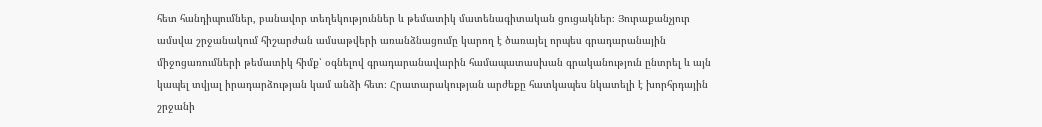հետ հանդիպումներ, բանավոր տեղեկություններ և թեմատիկ մատենագիտական ցուցակներ։ Յուրաքանչյուր ամսվա շրջանակում հիշարժան ամսաթվերի առանձնացումը կարող է ծառայել որպես գրադարանային միջոցառումների թեմատիկ հիմք՝ օգնելով գրադարանավարին համապատասխան գրականություն ընտրել և այն կապել տվյալ իրադարձության կամ անձի հետ։ Հրատարակության արժեքը հատկապես նկատելի է խորհրդային շրջանի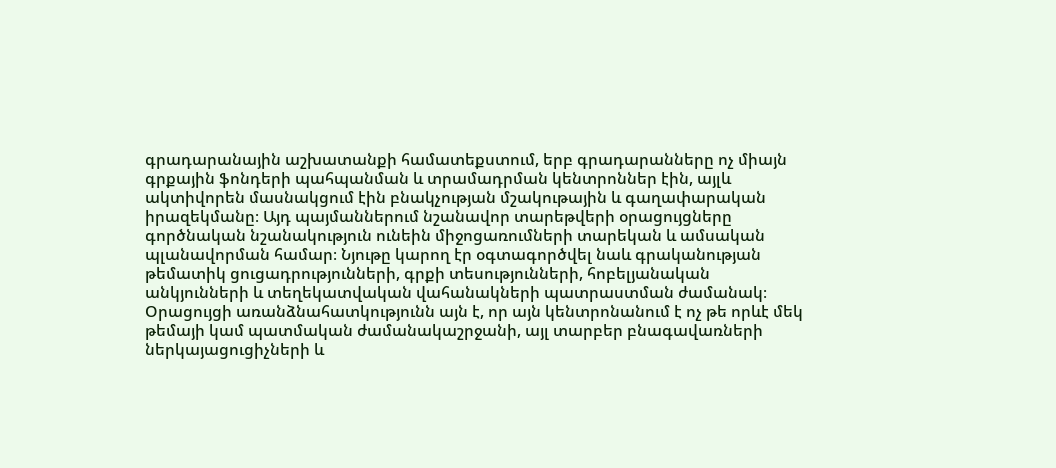գրադարանային աշխատանքի համատեքստում, երբ գրադարանները ոչ միայն գրքային ֆոնդերի պահպանման և տրամադրման կենտրոններ էին, այլև ակտիվորեն մասնակցում էին բնակչության մշակութային և գաղափարական իրազեկմանը։ Այդ պայմաններում նշանավոր տարեթվերի օրացույցները գործնական նշանակություն ունեին միջոցառումների տարեկան և ամսական պլանավորման համար։ Նյութը կարող էր օգտագործվել նաև գրականության թեմատիկ ցուցադրությունների, գրքի տեսությունների, հոբելյանական անկյունների և տեղեկատվական վահանակների պատրաստման ժամանակ։ Օրացույցի առանձնահատկությունն այն է, որ այն կենտրոնանում է ոչ թե որևէ մեկ թեմայի կամ պատմական ժամանակաշրջանի, այլ տարբեր բնագավառների ներկայացուցիչների և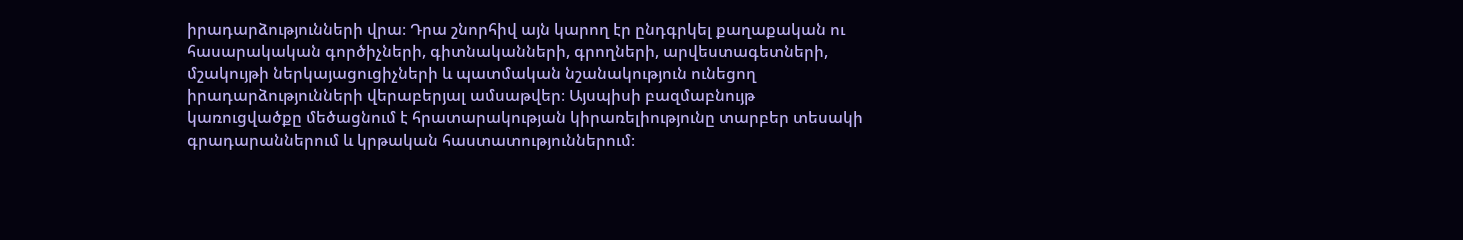իրադարձությունների վրա։ Դրա շնորհիվ այն կարող էր ընդգրկել քաղաքական ու հասարակական գործիչների, գիտնականների, գրողների, արվեստագետների, մշակույթի ներկայացուցիչների և պատմական նշանակություն ունեցող իրադարձությունների վերաբերյալ ամսաթվեր։ Այսպիսի բազմաբնույթ կառուցվածքը մեծացնում է հրատարակության կիրառելիությունը տարբեր տեսակի գրադարաններում և կրթական հաստատություններում։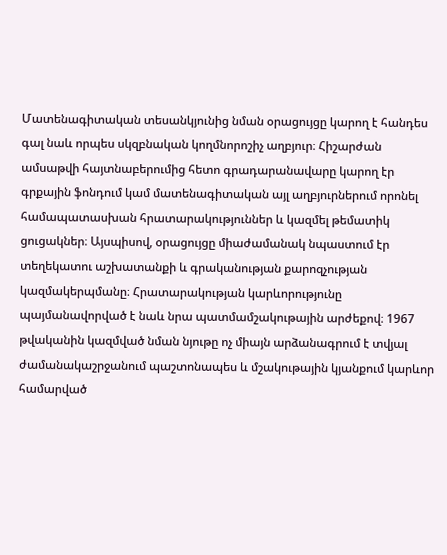Մատենագիտական տեսանկյունից նման օրացույցը կարող է հանդես գալ նաև որպես սկզբնական կողմնորոշիչ աղբյուր։ Հիշարժան ամսաթվի հայտնաբերումից հետո գրադարանավարը կարող էր գրքային ֆոնդում կամ մատենագիտական այլ աղբյուրներում որոնել համապատասխան հրատարակություններ և կազմել թեմատիկ ցուցակներ։ Այսպիսով, օրացույցը միաժամանակ նպաստում էր տեղեկատու աշխատանքի և գրականության քարոզչության կազմակերպմանը։ Հրատարակության կարևորությունը պայմանավորված է նաև նրա պատմամշակութային արժեքով։ 1967 թվականին կազմված նման նյութը ոչ միայն արձանագրում է տվյալ ժամանակաշրջանում պաշտոնապես և մշակութային կյանքում կարևոր համարված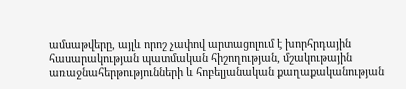ամսաթվերը, այլև որոշ չափով արտացոլում է խորհրդային հասարակության պատմական հիշողության, մշակութային առաջնահերթությունների և հոբելյանական քաղաքականության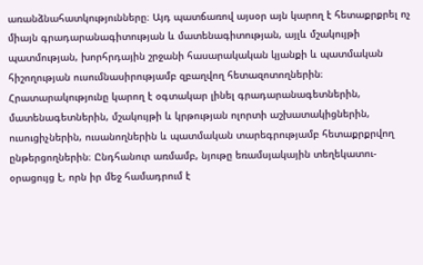առանձնահատկությունները։ Այդ պատճառով այսօր այն կարող է հետաքրքրել ոչ միայն գրադարանագիտության և մատենագիտության, այլև մշակույթի պատմության, խորհրդային շրջանի հասարակական կյանքի և պատմական հիշողության ուսումնասիրությամբ զբաղվող հետազոտողներին։ Հրատարակությունը կարող է օգտակար լինել գրադարանագետներին, մատենագետներին, մշակույթի և կրթության ոլորտի աշխատակիցներին, ուսուցիչներին, ուսանողներին և պատմական տարեգրությամբ հետաքրքրվող ընթերցողներին։ Ընդհանուր առմամբ, նյութը եռամսյակային տեղեկատու-օրացույց է, որն իր մեջ համադրում է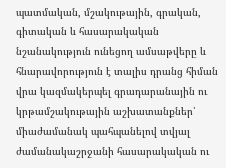պատմական, մշակութային, գրական, գիտական և հասարակական նշանակություն ունեցող ամսաթվերը և հնարավորություն է տալիս դրանց հիման վրա կազմակերպել գրադարանային ու կրթամշակութային աշխատանքներ՝ միաժամանակ պահպանելով տվյալ ժամանակաշրջանի հասարակական ու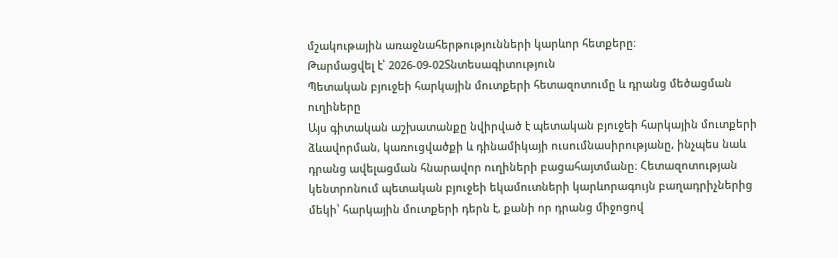մշակութային առաջնահերթությունների կարևոր հետքերը։
Թարմացվել է՝ 2026-09-02Տնտեսագիտություն
Պետական բյուջեի հարկային մուտքերի հետազոտումը և դրանց մեծացման ուղիները
Այս գիտական աշխատանքը նվիրված է պետական բյուջեի հարկային մուտքերի ձևավորման, կառուցվածքի և դինամիկայի ուսումնասիրությանը, ինչպես նաև դրանց ավելացման հնարավոր ուղիների բացահայտմանը։ Հետազոտության կենտրոնում պետական բյուջեի եկամուտների կարևորագույն բաղադրիչներից մեկի՝ հարկային մուտքերի դերն է, քանի որ դրանց միջոցով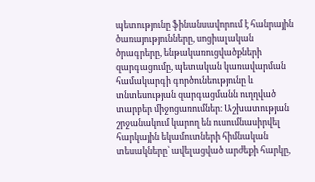պետությունը ֆինանսավորում է հանրային ծառայությունները, սոցիալական ծրագրերը, ենթակառուցվածքների զարգացումը, պետական կառավարման համակարգի գործունեությունը և տնտեսության զարգացմանն ուղղված տարբեր միջոցառումներ։ Աշխատության շրջանակում կարող են ուսումնասիրվել հարկային եկամուտների հիմնական տեսակները՝ ավելացված արժեքի հարկը,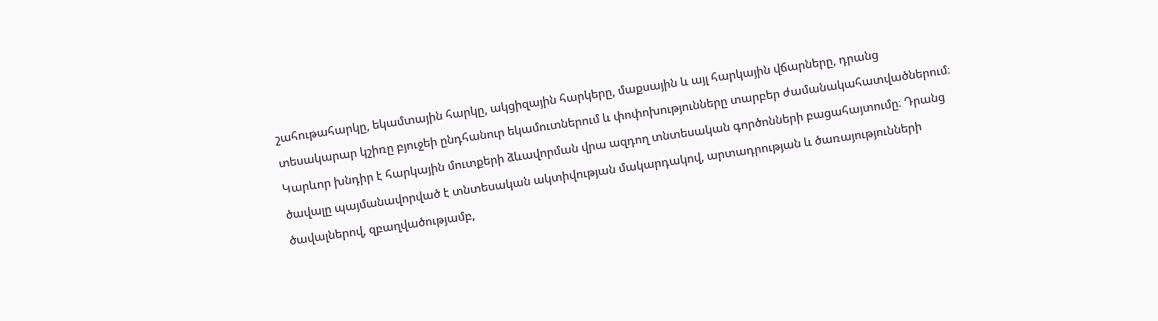շահութահարկը, եկամտային հարկը, ակցիզային հարկերը, մաքսային և այլ հարկային վճարները, դրանց տեսակարար կշիռը բյուջեի ընդհանուր եկամուտներում և փոփոխությունները տարբեր ժամանակահատվածներում։ Կարևոր խնդիր է հարկային մուտքերի ձևավորման վրա ազդող տնտեսական գործոնների բացահայտումը։ Դրանց ծավալը պայմանավորված է տնտեսական ակտիվության մակարդակով, արտադրության և ծառայությունների ծավալներով, զբաղվածությամբ,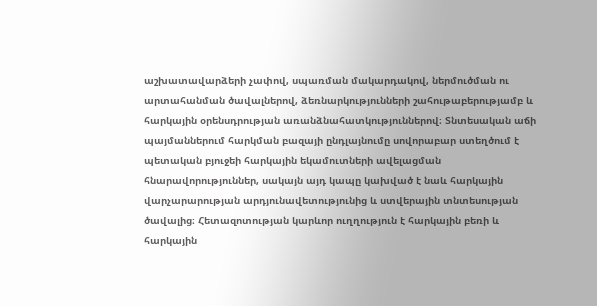աշխատավարձերի չափով, սպառման մակարդակով, ներմուծման ու արտահանման ծավալներով, ձեռնարկությունների շահութաբերությամբ և հարկային օրենսդրության առանձնահատկություններով։ Տնտեսական աճի պայմաններում հարկման բազայի ընդլայնումը սովորաբար ստեղծում է պետական բյուջեի հարկային եկամուտների ավելացման հնարավորություններ, սակայն այդ կապը կախված է նաև հարկային վարչարարության արդյունավետությունից և ստվերային տնտեսության ծավալից։ Հետազոտության կարևոր ուղղություն է հարկային բեռի և հարկային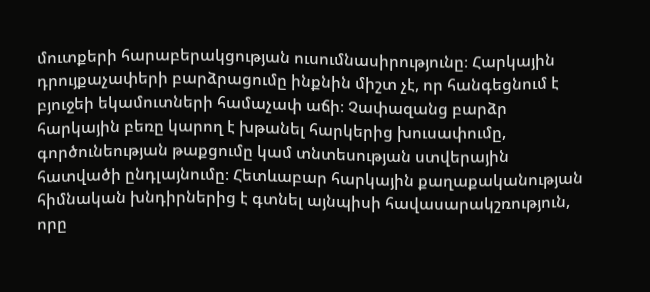մուտքերի հարաբերակցության ուսումնասիրությունը։ Հարկային դրույքաչափերի բարձրացումը ինքնին միշտ չէ, որ հանգեցնում է բյուջեի եկամուտների համաչափ աճի։ Չափազանց բարձր հարկային բեռը կարող է խթանել հարկերից խուսափումը, գործունեության թաքցումը կամ տնտեսության ստվերային հատվածի ընդլայնումը։ Հետևաբար հարկային քաղաքականության հիմնական խնդիրներից է գտնել այնպիսի հավասարակշռություն, որը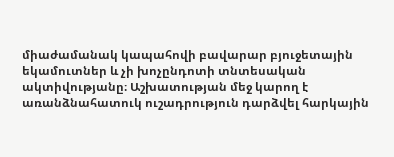միաժամանակ կապահովի բավարար բյուջետային եկամուտներ և չի խոչընդոտի տնտեսական ակտիվությանը։ Աշխատության մեջ կարող է առանձնահատուկ ուշադրություն դարձվել հարկային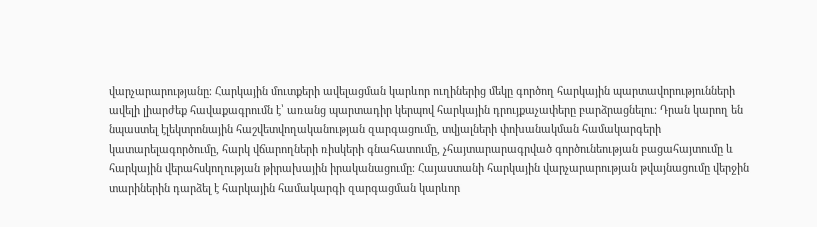վարչարարությանը։ Հարկային մուտքերի ավելացման կարևոր ուղիներից մեկը գործող հարկային պարտավորությունների ավելի լիարժեք հավաքագրումն է՝ առանց պարտադիր կերպով հարկային դրույքաչափերը բարձրացնելու։ Դրան կարող են նպաստել էլեկտրոնային հաշվետվողականության զարգացումը, տվյալների փոխանակման համակարգերի կատարելագործումը, հարկ վճարողների ռիսկերի գնահատումը, չհայտարարագրված գործունեության բացահայտումը և հարկային վերահսկողության թիրախային իրականացումը։ Հայաստանի հարկային վարչարարության թվայնացումը վերջին տարիներին դարձել է հարկային համակարգի զարգացման կարևոր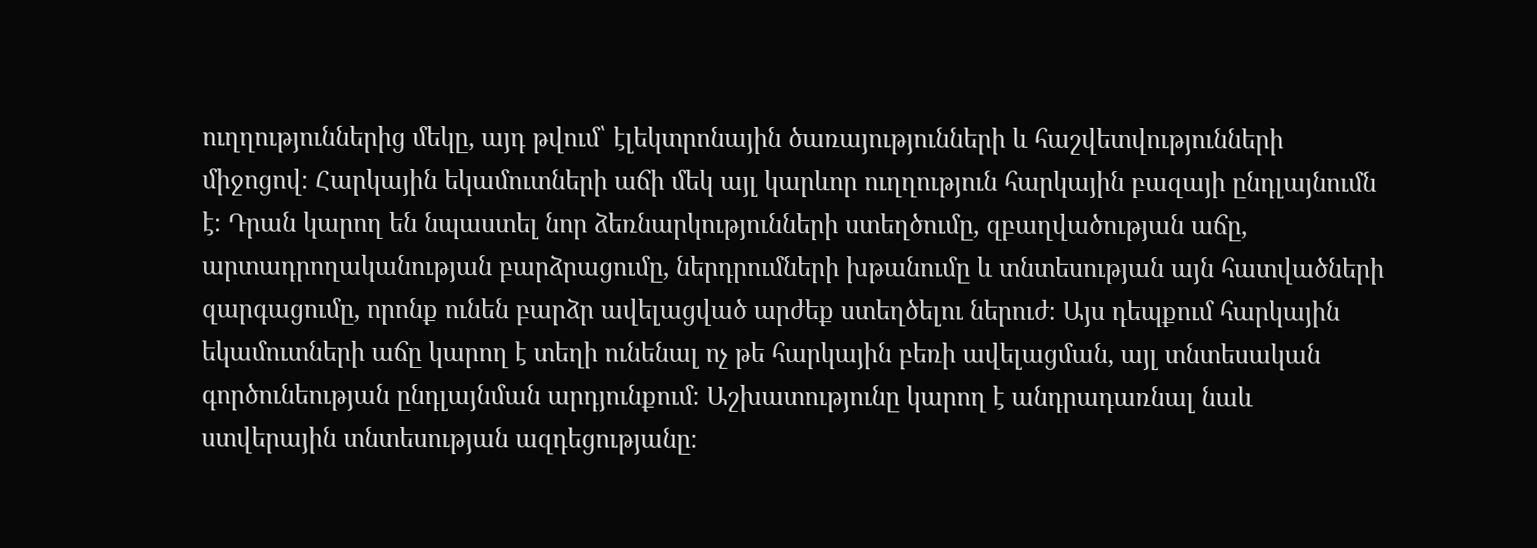ուղղություններից մեկը, այդ թվում՝ էլեկտրոնային ծառայությունների և հաշվետվությունների միջոցով։ Հարկային եկամուտների աճի մեկ այլ կարևոր ուղղություն հարկային բազայի ընդլայնումն է։ Դրան կարող են նպաստել նոր ձեռնարկությունների ստեղծումը, զբաղվածության աճը, արտադրողականության բարձրացումը, ներդրումների խթանումը և տնտեսության այն հատվածների զարգացումը, որոնք ունեն բարձր ավելացված արժեք ստեղծելու ներուժ։ Այս դեպքում հարկային եկամուտների աճը կարող է տեղի ունենալ ոչ թե հարկային բեռի ավելացման, այլ տնտեսական գործունեության ընդլայնման արդյունքում։ Աշխատությունը կարող է անդրադառնալ նաև ստվերային տնտեսության ազդեցությանը։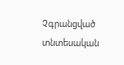Չգրանցված տնտեսական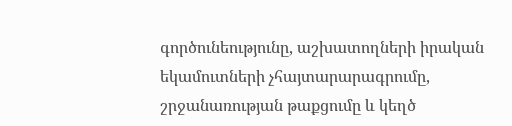գործունեությունը, աշխատողների իրական եկամուտների չհայտարարագրումը, շրջանառության թաքցումը և կեղծ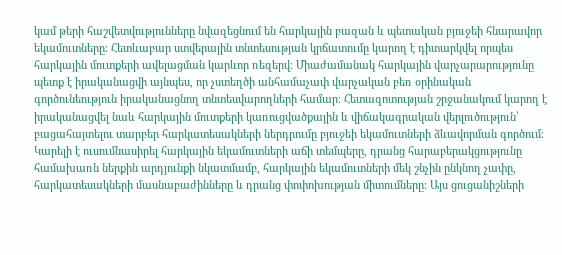կամ թերի հաշվետվությունները նվազեցնում են հարկային բազան և պետական բյուջեի հնարավոր եկամուտները։ Հետևաբար ստվերային տնտեսության կրճատումը կարող է դիտարկվել որպես հարկային մուտքերի ավելացման կարևոր ռեզերվ։ Միաժամանակ հարկային վարչարարությունը պետք է իրականացվի այնպես, որ չստեղծի անհամաչափ վարչական բեռ օրինական գործունեություն իրականացնող տնտեսվարողների համար։ Հետազոտության շրջանակում կարող է իրականացվել նաև հարկային մուտքերի կառուցվածքային և վիճակագրական վերլուծություն՝ բացահայտելու տարբեր հարկատեսակների ներդրումը բյուջեի եկամուտների ձևավորման գործում։ Կարելի է ուսումնասիրել հարկային եկամուտների աճի տեմպերը, դրանց հարաբերակցությունը համախառն ներքին արդյունքի նկատմամբ, հարկային եկամուտների մեկ շնչին ընկնող չափը, հարկատեսակների մասնաբաժինները և դրանց փոփոխության միտումները։ Այս ցուցանիշների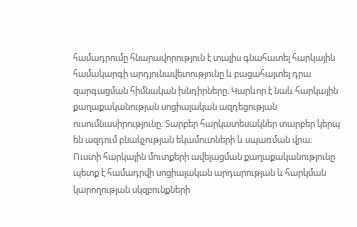համադրումը հնարավորություն է տալիս գնահատել հարկային համակարգի արդյունավետությունը և բացահայտել դրա զարգացման հիմնական խնդիրները։ Կարևոր է նաև հարկային քաղաքականության սոցիալական ազդեցության ուսումնասիրությունը։ Տարբեր հարկատեսակներ տարբեր կերպ են ազդում բնակչության եկամուտների և սպառման վրա։ Ուստի հարկային մուտքերի ավելացման քաղաքականությունը պետք է համադրվի սոցիալական արդարության և հարկման կարողության սկզբունքների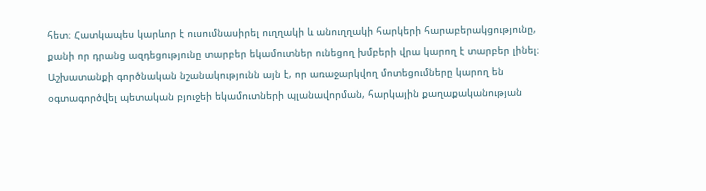հետ։ Հատկապես կարևոր է ուսումնասիրել ուղղակի և անուղղակի հարկերի հարաբերակցությունը, քանի որ դրանց ազդեցությունը տարբեր եկամուտներ ունեցող խմբերի վրա կարող է տարբեր լինել։ Աշխատանքի գործնական նշանակությունն այն է, որ առաջարկվող մոտեցումները կարող են օգտագործվել պետական բյուջեի եկամուտների պլանավորման, հարկային քաղաքականության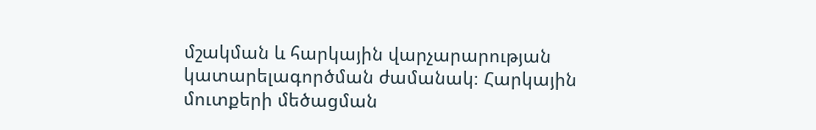մշակման և հարկային վարչարարության կատարելագործման ժամանակ։ Հարկային մուտքերի մեծացման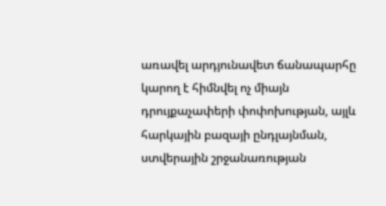առավել արդյունավետ ճանապարհը կարող է հիմնվել ոչ միայն դրույքաչափերի փոփոխության, այլև հարկային բազայի ընդլայնման, ստվերային շրջանառության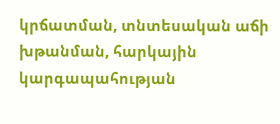կրճատման, տնտեսական աճի խթանման, հարկային կարգապահության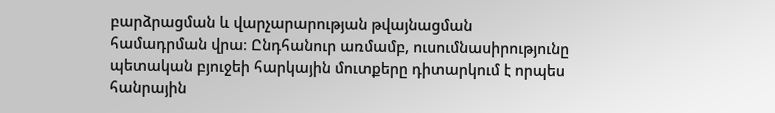բարձրացման և վարչարարության թվայնացման համադրման վրա։ Ընդհանուր առմամբ, ուսումնասիրությունը պետական բյուջեի հարկային մուտքերը դիտարկում է որպես հանրային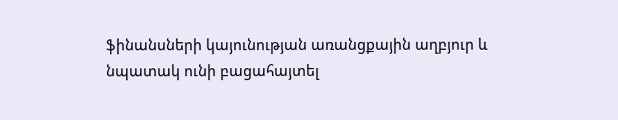ֆինանսների կայունության առանցքային աղբյուր և նպատակ ունի բացահայտել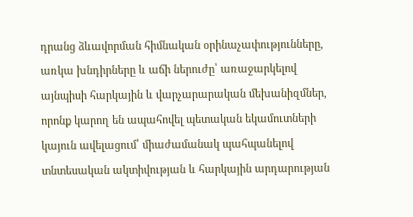դրանց ձևավորման հիմնական օրինաչափությունները, առկա խնդիրները և աճի ներուժը՝ առաջարկելով այնպիսի հարկային և վարչարարական մեխանիզմներ, որոնք կարող են ապահովել պետական եկամուտների կայուն ավելացում՝ միաժամանակ պահպանելով տնտեսական ակտիվության և հարկային արդարության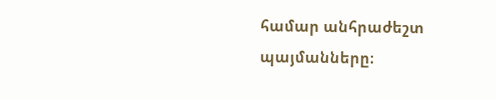համար անհրաժեշտ պայմանները։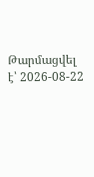Թարմացվել է՝ 2026-08-22